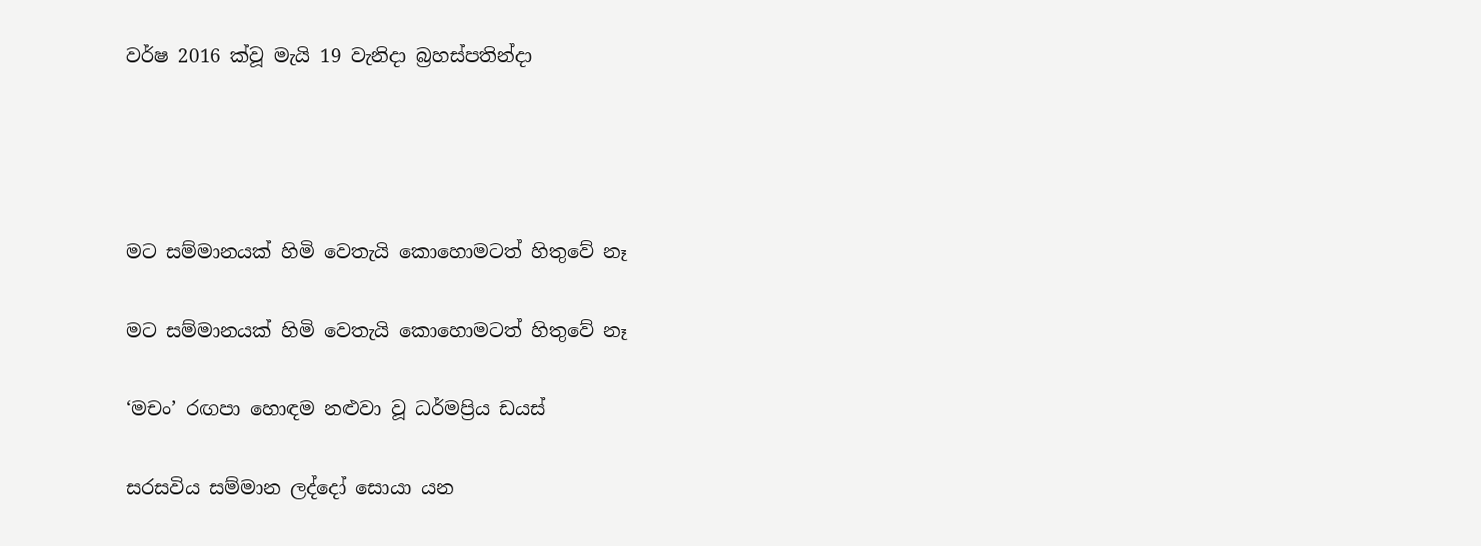වර්ෂ 2016 ක්වූ මැයි 19 වැනිදා බ්‍රහස්පතින්දා




මට සම්මානයක් හිමි වෙතැයි කොහොමටත් හිතුවේ නෑ

මට සම්මානයක් හිමි වෙතැයි කොහොමටත් හිතුවේ නෑ

‘මචං’ රඟපා හොඳම නළුවා වූ ධර්මප්‍රිය ඩයස්

සරසවිය සම්මාන ලද්දෝ සොයා යන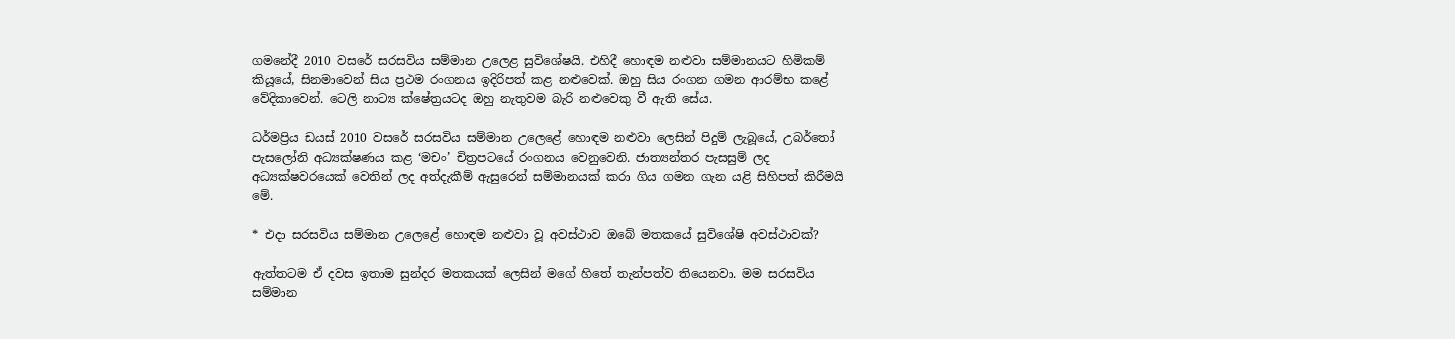ගමනේදී 2010 වසරේ සරසවිය සම්මාන උලෙළ සුවිශේෂයි. එහිදී හොඳම නළුවා සම්මානයට හිමිකම් කියූයේ, සිනමාවෙන් සිය ප්‍රථම රංගනය ඉදිරිපත් කළ නළුවෙක්. ඔහු සිය රංගන ගමන ආරම්භ කළේ වේදිකාවෙන්. ටෙලි නාට්‍ය ක්ෂේත්‍රයටද ඔහු නැතුවම බැරි නළුවෙකු වී ඇති සේය.

ධර්මප්‍රිය ඩයස් 2010 වසරේ සරසවිය සම්මාන උලෙළේ හොඳම නළුවා ලෙසින් පිදුම් ලැබූයේ, උබර්තෝ පැසලෝනි අධ්‍යක්ෂණය කළ ‘මචං’ චිත්‍රපටයේ රංගනය වෙනුවෙනි. ජාත්‍යන්තර පැසසුම් ලද අධ්‍යක්ෂවරයෙක් වෙතින් ලද අත්දැකීම් ඇසුරෙන් සම්මානයක් කරා ගිය ගමන ගැන යළි සිහිපත් කිරීමයි මේ.

* එදා සරසවිය සම්මාන උලෙළේ හොඳම නළුවා වූ අවස්ථාව ඔබේ මතකයේ සුවිශේෂි අවස්ථාවක්?

ඇත්තටම ඒ දවස ඉතාම සුන්දර මතකයක් ලෙසින් මගේ හිතේ තැන්පත්ව තියෙනවා. මම සරසවිය සම්මාන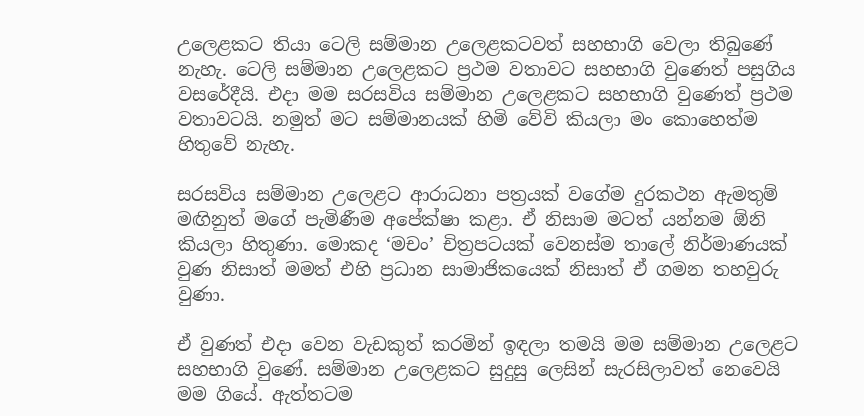උලෙළකට තියා ටෙලි සම්මාන උලෙළකටවත් සහභාගි වෙලා තිබුණේ නැහැ. ටෙලි සම්මාන උලෙළකට ප්‍රථම වතාවට සහභාගි වුණෙත් පසුගිය වසරේදීයි. එදා මම සරසවිය සම්මාන උලෙළකට සහභාගි වුණෙත් ප්‍රථම වතාවටයි. නමුත් මට සම්මානයක් හිමි වේවි කියලා මං කොහෙත්ම හිතුවේ නැහැ.

සරසවිය සම්මාන උලෙළට ආරාධනා පත්‍රයක් වගේම දුරකථන ඇමතුම් මඟිනුත් මගේ පැමිණීම අපේක්ෂා කළා. ඒ නිසාම මටත් යන්නම ඕනි කියලා හිතුණා. මොකද ‘මචං’ චිත්‍රපටයක් වෙනස්ම තාලේ නිර්මාණයක් වුණ නිසාත් මමත් එහි ප්‍රධාන සාමාජිකයෙක් නිසාත් ඒ ගමන තහවුරු වුණා.

ඒ වුණත් එදා වෙන වැඩකුත් කරමින් ඉඳලා තමයි මම සම්මාන උලෙළට සහභාගි වුණේ. සම්මාන උලෙළකට සුදුසු ලෙසින් සැරසිලාවත් නෙවෙයි මම ගියේ. ඇත්තටම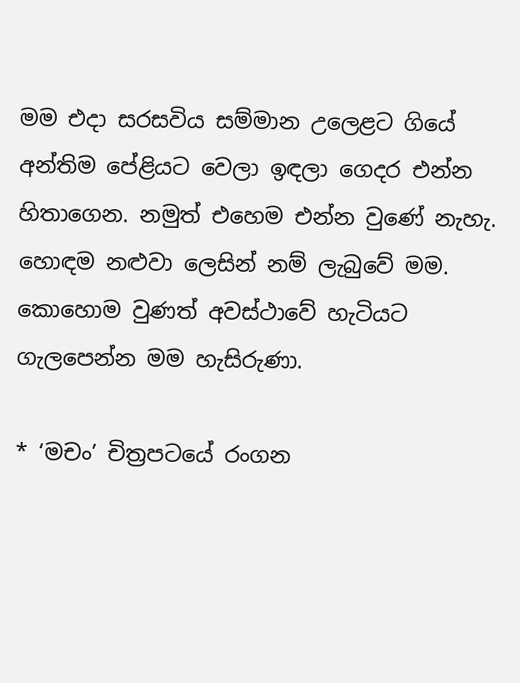මම එදා සරසවිය සම්මාන උලෙළට ගියේ අන්තිම පේළියට වෙලා ඉඳලා ගෙදර එන්න හිතාගෙන. නමුත් එහෙම එන්න වුණේ නැහැ. හොඳම නළුවා ලෙසින් නම් ලැබුවේ මම. කොහොම වුණත් අවස්ථාවේ හැටියට ගැලපෙන්න මම හැසිරුණා.

* ‘මචං’ චිත්‍රපටයේ රංගන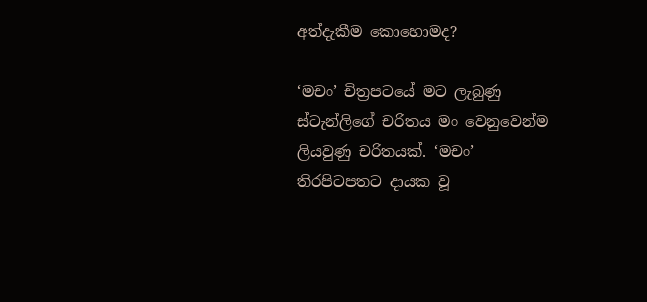අත්දැකීම කොහොමද?

‘මචං’ චිත්‍රපටයේ මට ලැබුණු ස්ටැන්ලිගේ චරිතය මං වෙනුවෙන්ම ලියවුණු චරිතයක්. ‘මචං’ තිරපිටපතට දායක වූ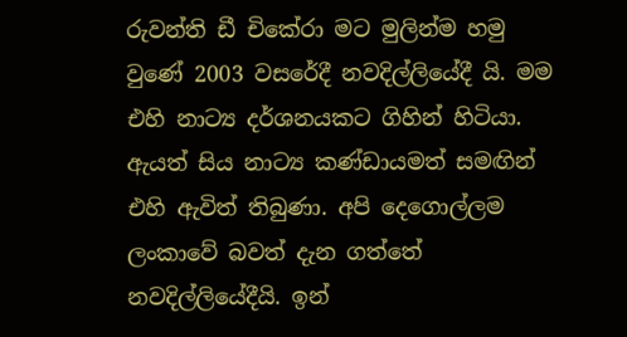රුවන්ති ඩී චිකේරා මට මුලින්ම හමු වුණේ 2003 වසරේදී නවදිල්ලියේදී යි. මම එහි නාට්‍ය දර්ශනයකට ගිහින් හිටියා. ඇයත් සිය නාට්‍ය කණ්ඩායමත් සමඟින් එහි ඇවිත් තිබුණා. අපි දෙගොල්ලම ලංකාවේ බවත් දැන ගත්තේ නවදිල්ලියේදීයි. ඉන්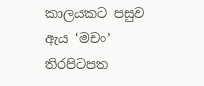කාලයකට පසුව ඇය ‘මචං’ තිරපිටපත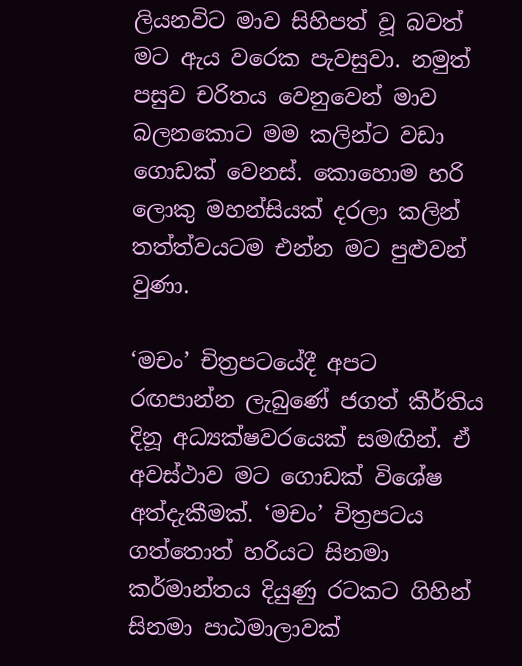ලියනවිට මාව සිහිපත් වූ බවත් මට ඇය වරෙක පැවසුවා. නමුත් පසුව චරිතය වෙනුවෙන් මාව බලනකොට මම කලින්ට වඩා ගොඩක් වෙනස්. කොහොම හරි ලොකු මහන්සියක් දරලා කලින් තත්ත්වයටම එන්න මට පුළුවන් වුණා.

‘මචං’ චිත්‍රපටයේදී අපට රඟපාන්න ලැබුණේ ජගත් කීර්තිය දිනූ අධ්‍යක්ෂවරයෙක් සමඟින්. ඒ අවස්ථාව මට ගොඩක් විශේෂ අත්දැකීමක්. ‘මචං’ චිත්‍රපටය ගත්තොත් හරියට සිනමා කර්මාන්තය දියුණු රටකට ගිහින් සිනමා පාඨමාලාවක්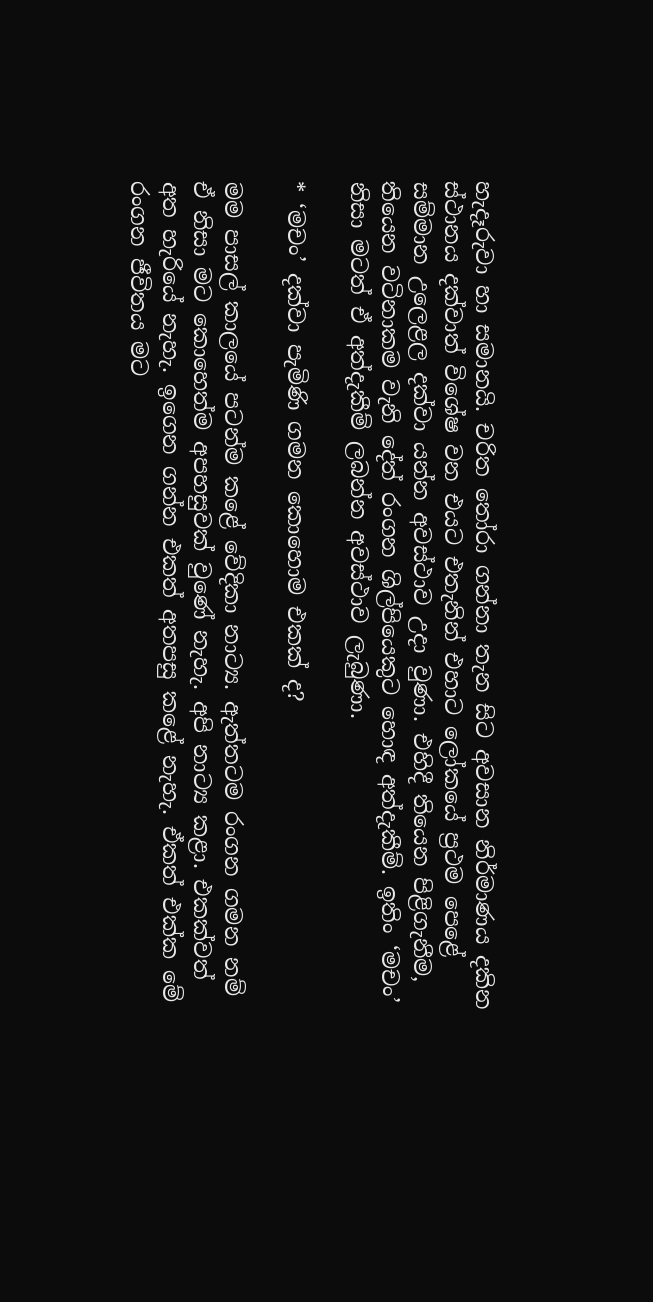හැදෑරුවා හා සමානයි. චරිත තෝරා ගන්නා තැන සිට අවසාන නිර්මාණය දකින ස්ථානය දක්වාත් විශේෂ වන එයට එතැනින් එහාට ලෝකයේ ප්‍රථම පෙළේ සම්මාන උලෙළල දක්වා යන්න අවස්ථාව උදා වුණා. එහිදී තියෙන පිළිගැනීම, තියෙන වටිනාකම වැනි දේත් රංගන ශිල්පියෙකුට හොඳ අත්දැකීම්. ඉතිං ‘මචං’ නිසා මටත් ඒ අත්දැකීම් ලබන්න අවස්ථාව ලැබුණා.

* ‘මචං’ දක්වා පැමිණි ගමන කොහොම එකක් ද?

මම පාසල් කාලයේ පටන්ම කළේ වේදිකා නාට්‍ය. ඇත්තටම රංගන ගමන නම් ඒ නිසා මට කොහෙත්ම අපහසුවක් වුණේ නැහැ. අපි නාට්‍ය කළා. එකක්වත් අත හැරියේ නැහැ. ඉගෙන ගන්න එකත් අතපසු කළේ නැහැ. ඒකත් එක්ක මේ රංගන ජීවිතය මට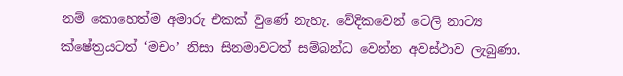නම් කොහෙත්ම අමාරු එකක් වුණේ නැහැ. වේදිකවෙන් ටෙලි නාට්‍ය ක්ෂේත්‍රයටත් ‘මචං’ නිසා සිනමාවටත් සම්බන්ධ වෙන්න අවස්ථාව ලැබුණා.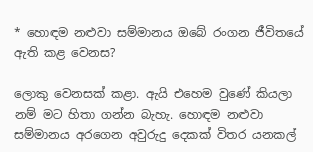* හොඳම නළුවා සම්මානය ඔබේ රංගන ජීවිතයේ ඇති කළ වෙනස?

ලොකු වෙනසක් කළා. ඇයි එහෙම වුණේ කියලා නම් මට හිතා ගන්න බැහැ. හොඳම නළුවා සම්මානය අරගෙන අවුරුදු දෙකක් විතර යනකල්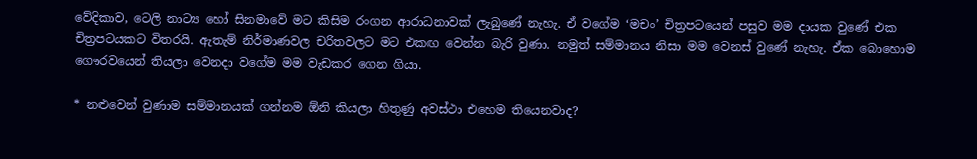වේදිකාව, ටෙලි නාට්‍ය හෝ සිනමාවේ මට කිසිම රංගන ආරාධනාවක් ලැබුණේ නැහැ. ඒ වගේම ‘මචං’ චිත්‍රපටයෙන් පසුව මම දායක වුණේ එක චිත්‍රපටයකට විතරයි. ඇතැම් නිර්මාණවල චරිතවලට මට එකඟ වෙන්න බැරි වුණා. නමුත් සම්මානය නිසා මම වෙනස් වුණේ නැහැ. ඒක බොහොම ගෞරවයෙන් තියලා වෙනදා වගේම මම වැඩකර ගෙන ගියා.

* නළුවෙන් වුණාම සම්මානයක් ගන්නම ඕනි කියලා හිතුණු අවස්ථා එහෙම තියෙනවාද?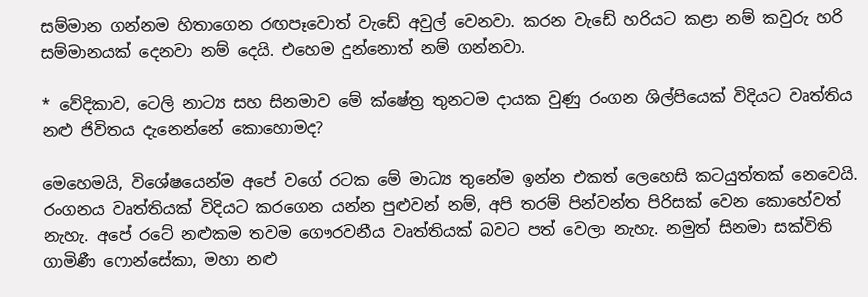සම්මාන ගන්නම හිතාගෙන රඟපෑවොත් වැඩේ අවුල් වෙනවා. කරන වැඩේ හරියට කළා නම් කවුරු හරි සම්මානයක් දෙනවා නම් දෙයි. එහෙම දුන්නොත් නම් ගන්නවා.

* වේදිකාව, ටෙලි නාට්‍ය සහ සිනමාව මේ ක්ෂේත්‍ර තුනටම දායක වුණු රංගන ශිල්පියෙක් විදියට වෘත්තිය නළු ජිවිතය දැනෙන්නේ කොහොමද?

මෙහෙමයි, විශේෂයෙන්ම අපේ වගේ රටක මේ මාධ්‍ය තුනේම ඉන්න එකත් ලෙහෙසි කටයුත්තක් නෙවෙයි. රංගනය වෘත්තියක් විදියට කරගෙන යන්න පුළුවන් නම්, අපි තරම් පින්වන්ත පිරිසක් වෙන කොහේවත් නැහැ. අපේ රටේ නළුකම තවම ගෞරවනීය වෘත්තියක් බවට පත් වෙලා නැහැ. නමුත් සිනමා සක්විති ගාමිණී ෆොන්සේකා, මහා නළු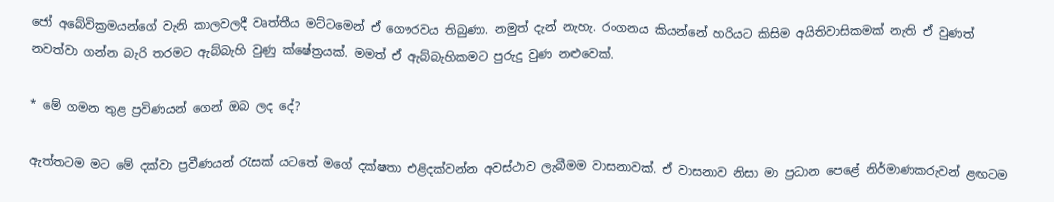ජෝ අබේවික්‍රමයන්ගේ වැනි කාලවලදී වෘත්තීය මට්ටමෙන් ඒ ගෞරවය තිබුණා. නමුත් දැන් නැහැ. රංගනය කියන්නේ හරියට කිසිම අයිතිවාසිකමක් නැති ඒ වුණත් නවත්වා ගන්න බැරි තරමට ඇබ්බැහි වුණු ක්ෂේත්‍රයක්. මමත් ඒ ඇබ්බැහිකමට පුරුදු වුණ නළුවෙක්.

* මේ ගමන තුළ ප්‍රවිණයන් ගෙන් ඔබ ලද දේ?

ඇත්තටම මට මේ දක්වා ප්‍රවීණයන් රැසක් යටතේ මගේ දක්ෂතා එළිදක්වන්න අවස්ථාව ලැබීමම වාසනාවක්. ඒ වාසනාව නිසා මා ප්‍රධාන පෙළේ නිර්මාණකරුවන් ළඟටම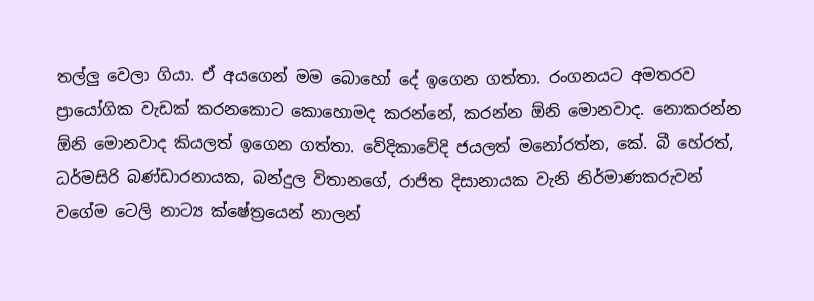තල්ලු වෙලා ගියා. ඒ අයගෙන් මම බොහෝ දේ ඉගෙන ගත්තා. රංගනයට අමතරව ප්‍රායෝගික වැඩක් කරනකොට කොහොමද කරන්නේ, කරන්න ඕනි මොනවාද. නොකරන්න ඕනි මොනවාද කියලත් ඉගෙන ගත්තා. වේදිකාවේදි ජයලත් මනෝරත්න, කේ. බී හේරත්, ධර්මසිරි බණ්ඩාරනායක, බන්දුල විතානගේ, රාජිත දිසානායක වැනි නිර්මාණකරුවන් වගේම ටෙලි නාට්‍ය ක්ෂේත්‍රයෙන් නාලන්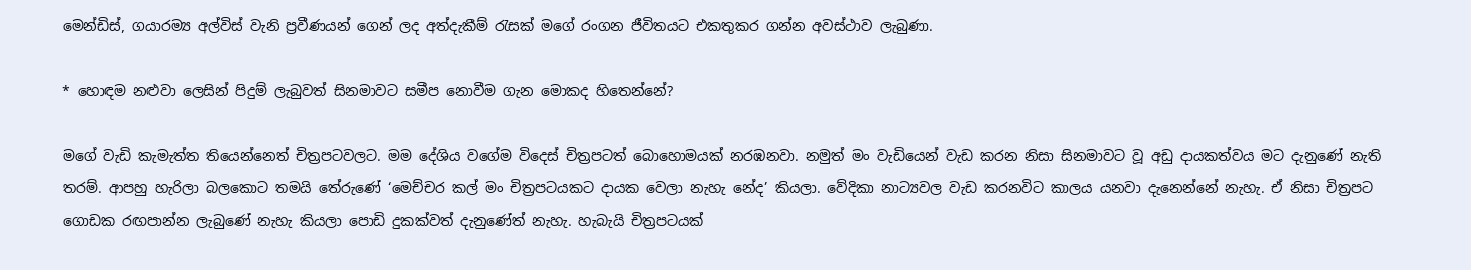මෙන්ඩිස්, ගයාරම්‍ය අල්විස් වැනි ප්‍රවීණයන් ගෙන් ලද අත්දැකීම් රැසක් මගේ රංගන ජීවිතයට එකතුකර ගන්න අවස්ථාව ලැබුණා.

* හොඳම නළුවා ලෙසින් පිදුම් ලැබුවත් සිනමාවට සමීප නොවීම ගැන මොකද හිතෙන්නේ?

මගේ වැඩි කැමැත්ත තියෙන්නෙත් චිත්‍රපටවලට. මම දේශිය වගේම විදෙස් චිත්‍රපටත් බොහොමයක් නරඹනවා. නමුත් මං වැඩියෙන් වැඩ කරන නිසා සිනමාවට වූ අඩු දායකත්වය මට දැනුණේ නැති තරම්. ආපහු හැරිලා බලකොට තමයි තේරුණේ ‘මෙච්චර කල් මං චිත්‍රපටයකට දායක වෙලා නැහැ නේද’ කියලා. වේදිකා නාට්‍යවල වැඩ කරනවිට කාලය යනවා දැනෙන්නේ නැහැ. ඒ නිසා චිත්‍රපට ගොඩක රඟපාන්න ලැබුණේ නැහැ කියලා පොඩි දුකක්වත් දැනුණේත් නැහැ. හැබැයි චිත්‍රපටයක්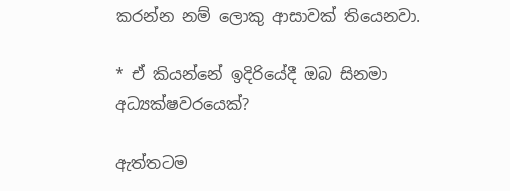කරන්න නම් ලොකු ආසාවක් තියෙනවා.

* ඒ කියන්නේ ඉදිරියේදී ඔබ සිනමා අධ්‍යක්ෂවරයෙක්?

ඇත්තටම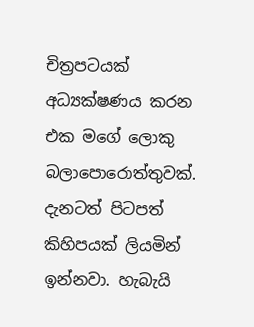චිත්‍රපටයක් අධ්‍යක්ෂණය කරන එක මගේ ලොකු බලාපොරොත්තුවක්. දැනටත් පිටපත් කිහිපයක් ලියමින් ඉන්නවා. හැබැයි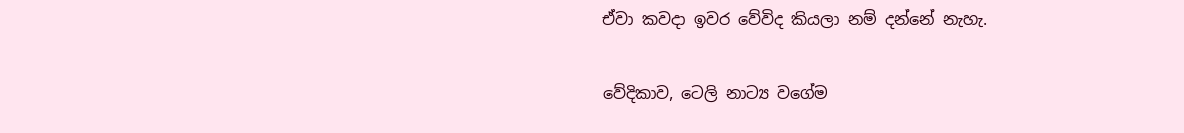ඒවා කවදා ඉවර වේවිද කියලා නම් දන්නේ නැහැ.

වේදිකාව, ටෙලි නාට්‍ය වගේම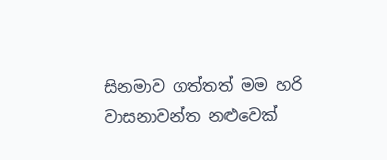සිනමාව ගත්තත් මම හරි වාසනාවන්ත නළුවෙක්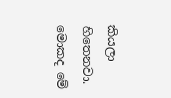කියලා හිතෙනවා. මොකද මේ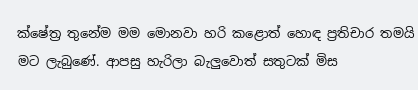ක්ෂේත්‍ර තුනේම මම මොනවා හරි කළොත් හොඳ ප්‍රතිචාර තමයි මට ලැබුණේ. ආපසු හැරිලා බැලුවොත් සතුටක් මිස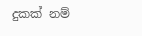දුකක් නම්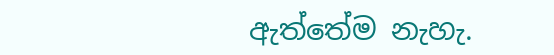ඇත්තේම නැහැ.